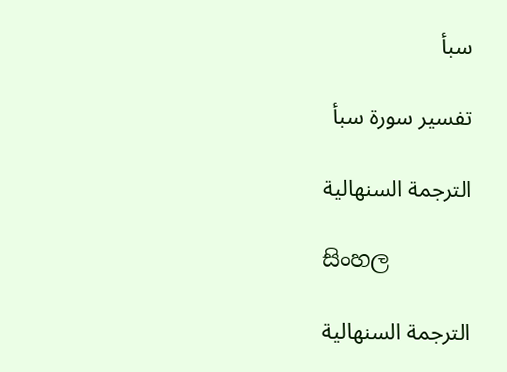سبأ

تفسير سورة سبأ

الترجمة السنهالية

සිංහල

الترجمة السنهالية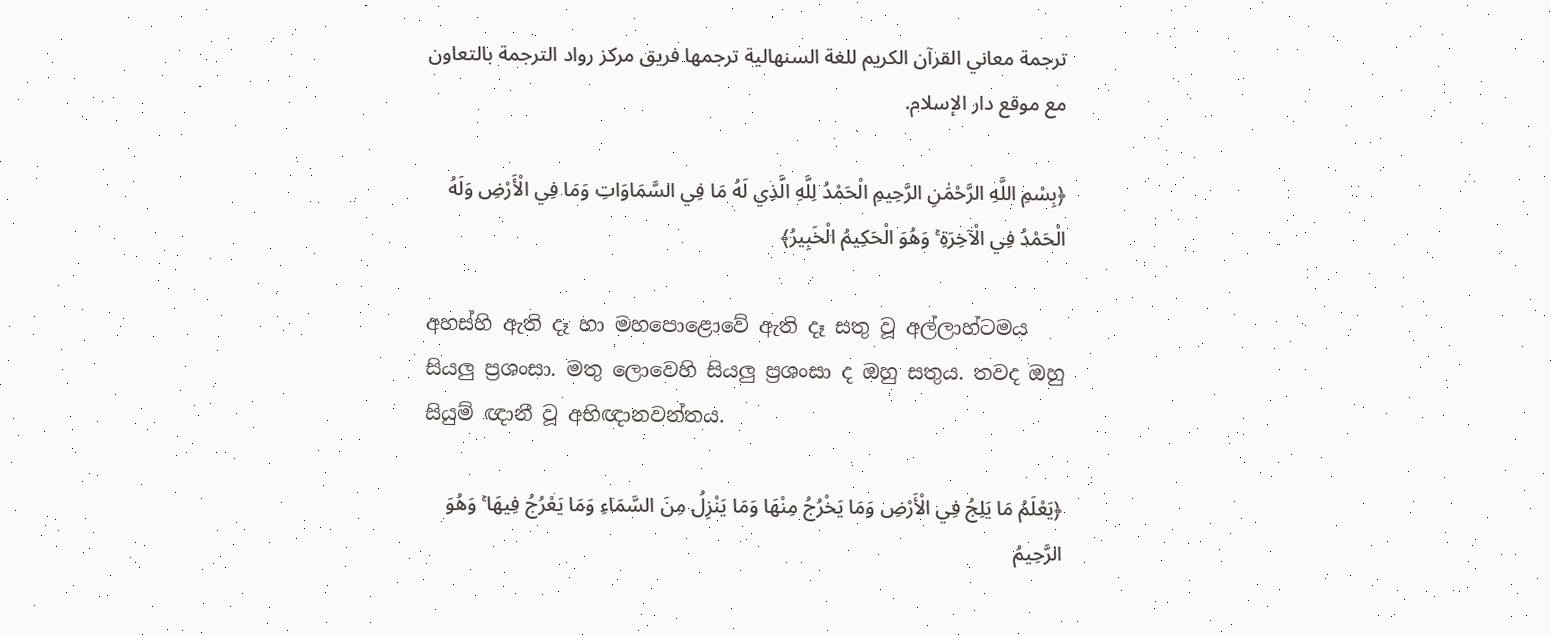ترجمة معاني القرآن الكريم للغة السنهالية ترجمها فريق مركز رواد الترجمة بالتعاون مع موقع دار الإسلام.

﴿بِسْمِ اللَّهِ الرَّحْمَٰنِ الرَّحِيمِ الْحَمْدُ لِلَّهِ الَّذِي لَهُ مَا فِي السَّمَاوَاتِ وَمَا فِي الْأَرْضِ وَلَهُ الْحَمْدُ فِي الْآخِرَةِ ۚ وَهُوَ الْحَكِيمُ الْخَبِيرُ﴾

අහස්හි ඇති දෑ හා මහපොළොවේ ඇති දෑ සතු වූ අල්ලාහ්ටමය සියලු ප්‍රශංසා. මතු ලොවෙහි සියලු ප්‍රශංසා ද ඔහු සතුය. තවද ඔහු සියුම් ඥානී වූ අභිඥානවන්තය.

﴿يَعْلَمُ مَا يَلِجُ فِي الْأَرْضِ وَمَا يَخْرُجُ مِنْهَا وَمَا يَنْزِلُ مِنَ السَّمَاءِ وَمَا يَعْرُجُ فِيهَا ۚ وَهُوَ الرَّحِيمُ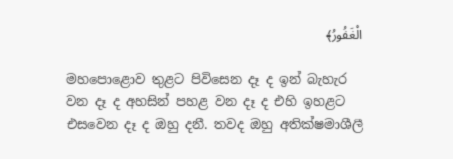الْغَفُورُ﴾

මහපොළොව තුළට පිවිසෙන දෑ ද ඉන් බැහැර වන දෑ ද අහසින් පහළ වන දෑ ද එහි ඉහළට එසවෙන දෑ ද ඔහු දනී. තවද ඔහු අතික්ෂමාශීලී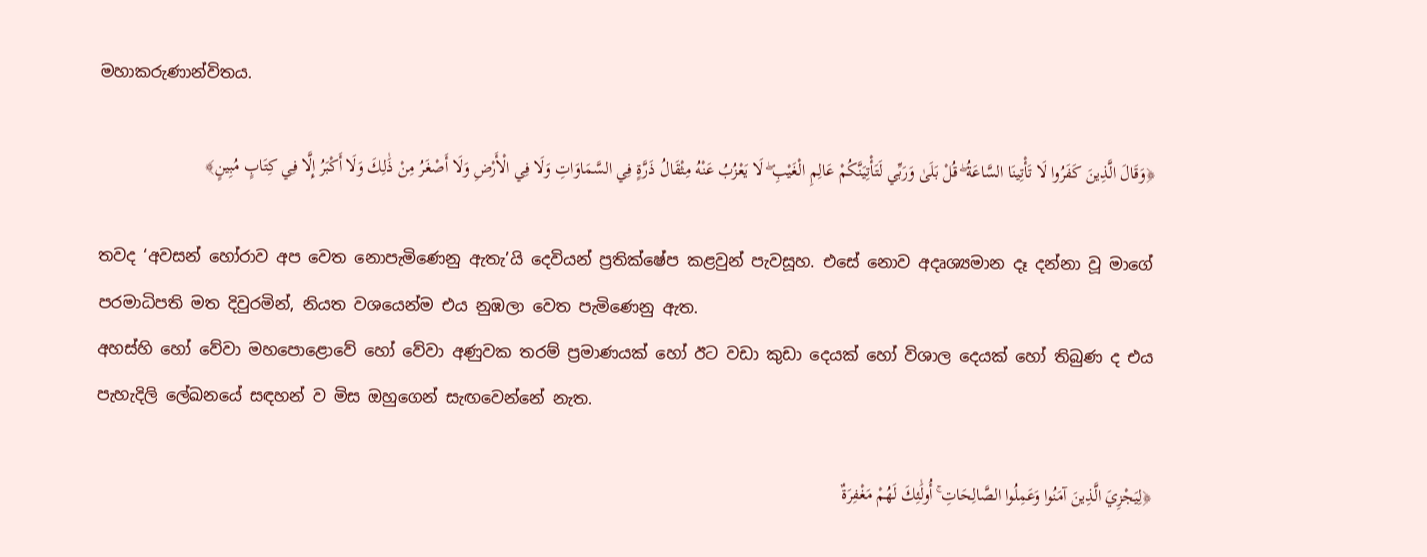මහාකරුණාන්විතය.

﴿وَقَالَ الَّذِينَ كَفَرُوا لَا تَأْتِينَا السَّاعَةُ ۖ قُلْ بَلَىٰ وَرَبِّي لَتَأْتِيَنَّكُمْ عَالِمِ الْغَيْبِ ۖ لَا يَعْزُبُ عَنْهُ مِثْقَالُ ذَرَّةٍ فِي السَّمَاوَاتِ وَلَا فِي الْأَرْضِ وَلَا أَصْغَرُ مِنْ ذَٰلِكَ وَلَا أَكْبَرُ إِلَّا فِي كِتَابٍ مُبِينٍ﴾

තවද ‘අවසන් හෝරාව අප වෙත නොපැමිණෙනු ඇතැ’යි දෙවියන් ප්‍රතික්ෂේප කළවුන් පැවසූහ. එසේ නොව අදෘශ්‍යමාන දෑ දන්නා වූ මාගේ පරමාධිපති මත දිවුරමින්, නියත වශයෙන්ම එය නුඹලා වෙත පැමිණෙනු ඇත.
අහස්හි හෝ වේවා මහපොළොවේ හෝ වේවා අණුවක තරම් ප්‍රමාණයක් හෝ ඊට වඩා කුඩා දෙයක් හෝ විශාල දෙයක් හෝ තිබුණ ද එය පැහැදිලි ලේඛනයේ සඳහන් ව මිස ඔහුගෙන් සැඟවෙන්නේ නැත.

﴿لِيَجْزِيَ الَّذِينَ آمَنُوا وَعَمِلُوا الصَّالِحَاتِ ۚ أُولَٰئِكَ لَهُمْ مَغْفِرَةٌ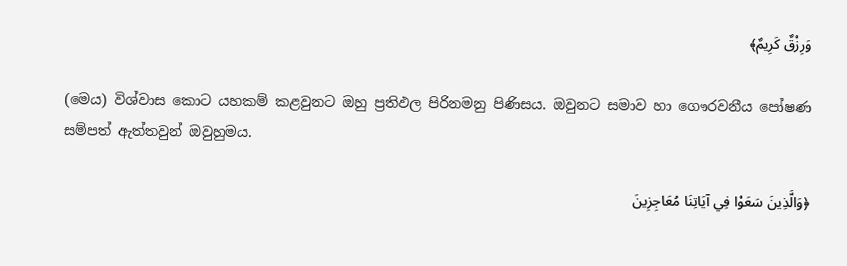وَرِزْقٌ كَرِيمٌ﴾

(මෙය) විශ්වාස කොට යහකම් කළවුනට ඔහු ප්‍රතිඵල පිරිනමනු පිණිසය. ඔවුනට සමාව හා ගෞරවනීය පෝෂණ සම්පත් ඇත්තවුන් ඔවුහුමය.

﴿وَالَّذِينَ سَعَوْا فِي آيَاتِنَا مُعَاجِزِينَ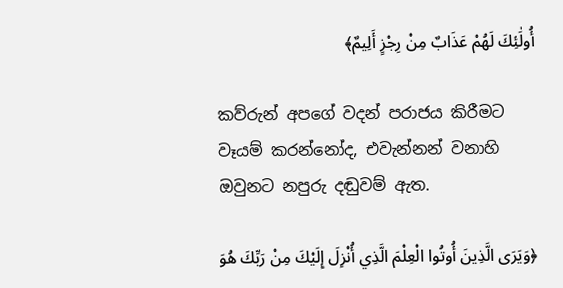أُولَٰئِكَ لَهُمْ عَذَابٌ مِنْ رِجْزٍ أَلِيمٌ﴾

කව්රුන් අපගේ වදන් පරාජය කිරීමට වෑයම් කරන්නෝද, එවැන්නන් වනාහි ඔවුනට නපුරු දඬුවම් ඇත.

﴿وَيَرَى الَّذِينَ أُوتُوا الْعِلْمَ الَّذِي أُنْزِلَ إِلَيْكَ مِنْ رَبِّكَ هُوَ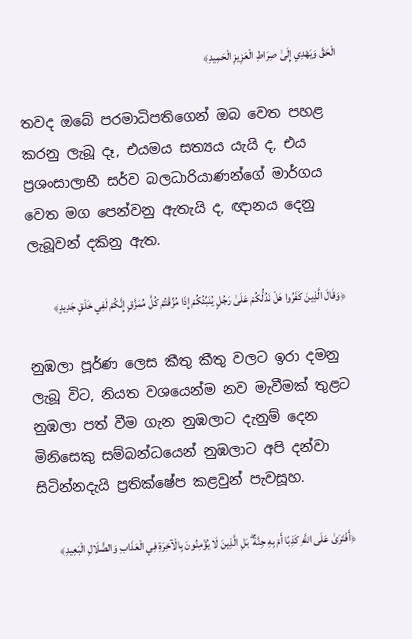الْحَقَّ وَيَهْدِي إِلَىٰ صِرَاطِ الْعَزِيزِ الْحَمِيدِ﴾

තවද ඔබේ පරමාධිපතිගෙන් ඔබ වෙත පහළ කරනු ලැබූ දෑ, එයමය සත්‍යය යැයි ද, එය ප්‍රශංසාලාභී සර්ව බලධාරියාණන්ගේ මාර්ගය වෙත මග පෙන්වනු ඇතැයි ද, ඥානය දෙනු ලැබූවන් දකිනු ඇත.

﴿وَقَالَ الَّذِينَ كَفَرُوا هَلْ نَدُلُّكُمْ عَلَىٰ رَجُلٍ يُنَبِّئُكُمْ إِذَا مُزِّقْتُمْ كُلَّ مُمَزَّقٍ إِنَّكُمْ لَفِي خَلْقٍ جَدِيدٍ﴾

නුඹලා පූර්ණ ලෙස කීතු කීතු වලට ඉරා දමනු ලැබූ විට, නියත වශයෙන්ම නව මැවීමක් තුළට නුඹලා පත් වීම ගැන නුඹලාට දැනුම් දෙන මිනිසෙකු සම්බන්ධයෙන් නුඹලාට අපි දන්වා සිටින්නදැයි ප්‍රතික්ෂේප කළවුන් පැවසූහ.

﴿أَفْتَرَىٰ عَلَى اللَّهِ كَذِبًا أَمْ بِهِ جِنَّةٌ ۗ بَلِ الَّذِينَ لَا يُؤْمِنُونَ بِالْآخِرَةِ فِي الْعَذَابِ وَالضَّلَالِ الْبَعِيدِ﴾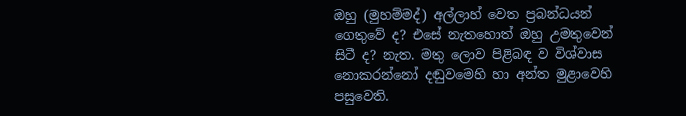ඔහු (මුහම්මද්) අල්ලාහ් වෙත ප්‍රබන්ධයන් ගෙතුවේ ද? එසේ නැතහොත් ඔහු උමතුවෙන් සිටී ද? නැත. මතු ලොව පිළිබඳ ව විශ්වාස නොකරන්නෝ දඬුවමෙහි හා අන්ත මුළාවෙහි පසුවෙති.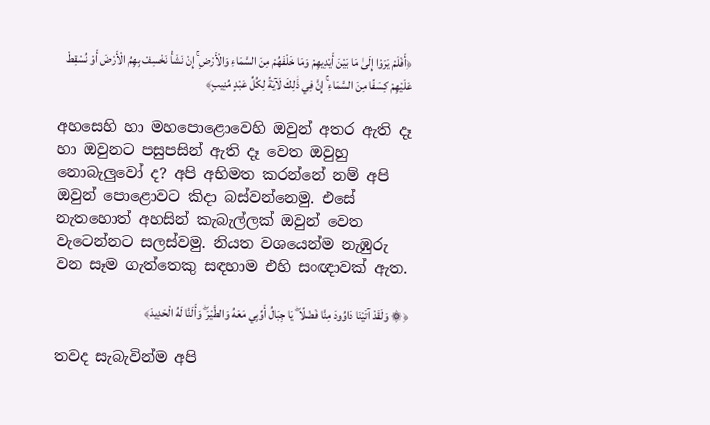﴿أَفَلَمْ يَرَوْا إِلَىٰ مَا بَيْنَ أَيْدِيهِمْ وَمَا خَلْفَهُمْ مِنَ السَّمَاءِ وَالْأَرْضِ ۚ إِنْ نَشَأْ نَخْسِفْ بِهِمُ الْأَرْضَ أَوْ نُسْقِطْ عَلَيْهِمْ كِسَفًا مِنَ السَّمَاءِ ۚ إِنَّ فِي ذَٰلِكَ لَآيَةً لِكُلِّ عَبْدٍ مُنِيبٍ﴾

අහසෙහි හා මහපොළොවෙහි ඔවුන් අතර ඇති දෑ හා ඔවුනට පසුපසින් ඇති දෑ වෙත ඔවුහු නොබැලුවෝ ද? අපි අභිමත කරන්නේ නම් අපි ඔවුන් පොළොවට කිදා බස්වන්නෙමු. එසේ නැතහොත් අහසින් කැබැල්ලක් ඔවුන් වෙත වැටෙන්නට සලස්වමු. නියත වශයෙන්ම නැඹුරු වන සෑම ගැත්තෙකු සඳහාම එහි සංඥාවක් ඇත.

﴿۞ وَلَقَدْ آتَيْنَا دَاوُودَ مِنَّا فَضْلًا ۖ يَا جِبَالُ أَوِّبِي مَعَهُ وَالطَّيْرَ ۖ وَأَلَنَّا لَهُ الْحَدِيدَ﴾

තවද සැබැවින්ම අපි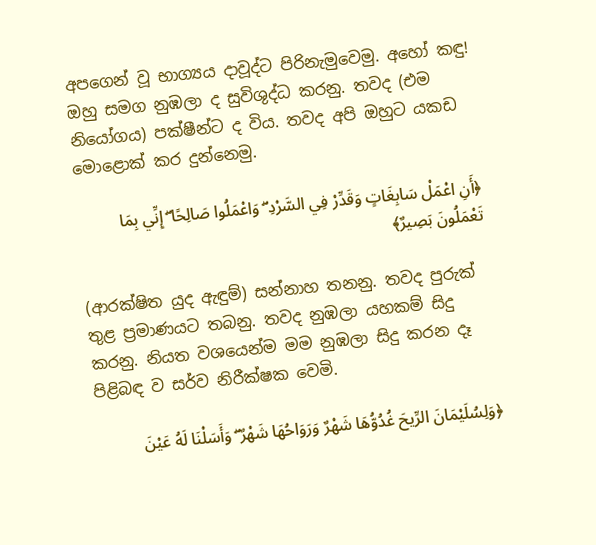අපගෙන් වූ භාග්‍යය දාවූද්ට පිරිනැමුවෙමු. අහෝ කඳු! ඔහු සමග නුඹලා ද සුවිශුද්ධ කරනු. තවද (එම නියෝගය) පක්ෂීන්ට ද විය. තවද අපි ඔහුට යකඩ මොළොක් කර දුන්නෙමු.

﴿أَنِ اعْمَلْ سَابِغَاتٍ وَقَدِّرْ فِي السَّرْدِ ۖ وَاعْمَلُوا صَالِحًا ۖ إِنِّي بِمَا تَعْمَلُونَ بَصِيرٌ﴾

(ආරක්ෂිත යුද ඇඳුම්) සන්නාහ තනනු. තවද පුරුක් තුළ ප්‍රමාණයට තබනු. තවද නුඹලා යහකම් සිදු කරනු. නියත වශයෙන්ම මම නුඹලා සිදු කරන දෑ පිළිබඳ ව සර්ව නිරීක්ෂක වෙමි.

﴿وَلِسُلَيْمَانَ الرِّيحَ غُدُوُّهَا شَهْرٌ وَرَوَاحُهَا شَهْرٌ ۖ وَأَسَلْنَا لَهُ عَيْنَ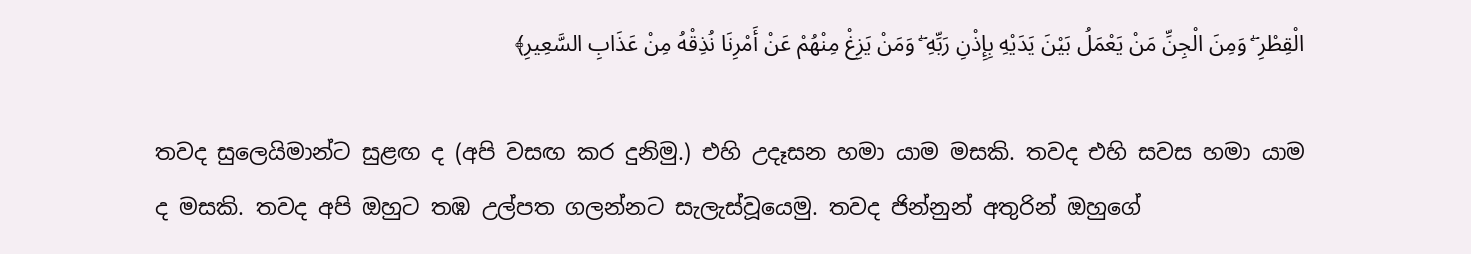الْقِطْرِ ۖ وَمِنَ الْجِنِّ مَنْ يَعْمَلُ بَيْنَ يَدَيْهِ بِإِذْنِ رَبِّهِ ۖ وَمَنْ يَزِغْ مِنْهُمْ عَنْ أَمْرِنَا نُذِقْهُ مِنْ عَذَابِ السَّعِيرِ﴾

තවද සුලෙයිමාන්ට සුළඟ ද (අපි වසඟ කර දුනිමු.) එහි උදෑසන හමා යාම මසකි. තවද එහි සවස හමා යාම ද මසකි. තවද අපි ඔහුට තඹ උල්පත ගලන්නට සැලැස්වූයෙමු. තවද ජින්නුන් අතුරින් ඔහුගේ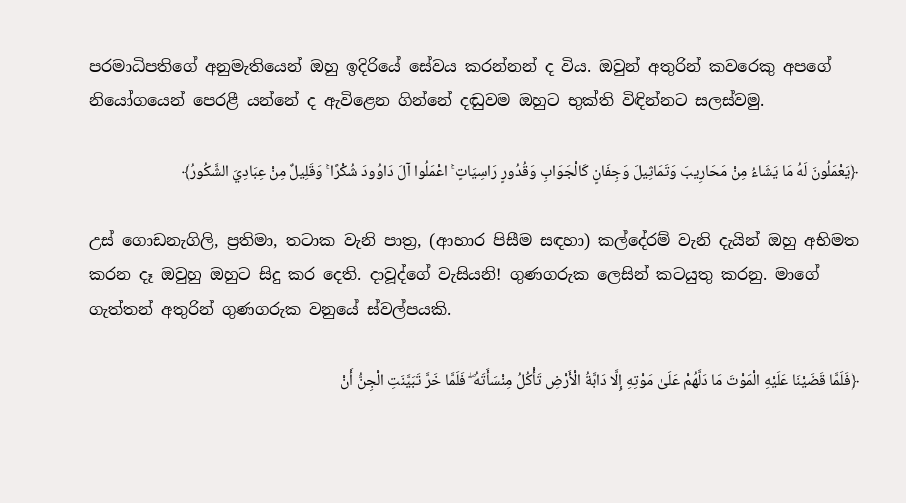පරමාධිපතිගේ අනුමැතියෙන් ඔහු ඉදිරියේ සේවය කරන්නන් ද විය. ඔවුන් අතුරින් කවරෙකු අපගේ නියෝගයෙන් පෙරළී යන්නේ ද ඇවිළෙන ගින්නේ දඬුවම ඔහුට භුක්ති විඳින්නට සලස්වමු.

﴿يَعْمَلُونَ لَهُ مَا يَشَاءُ مِنْ مَحَارِيبَ وَتَمَاثِيلَ وَجِفَانٍ كَالْجَوَابِ وَقُدُورٍ رَاسِيَاتٍ ۚ اعْمَلُوا آلَ دَاوُودَ شُكْرًا ۚ وَقَلِيلٌ مِنْ عِبَادِيَ الشَّكُورُ﴾

උස් ගොඩනැගිලි, ප්‍රතිමා, තටාක වැනි පාත්‍ර, (ආහාර පිසීම සඳහා) කල්දේරම් වැනි දැයින් ඔහු අභිමත කරන දෑ ඔවුහු ඔහුට සිදු කර දෙති. දාවූද්ගේ වැසියනි! ගුණගරුක ලෙසින් කටයුතු කරනු. මාගේ ගැත්තන් අතුරින් ගුණගරුක වනුයේ ස්වල්පයකි.

﴿فَلَمَّا قَضَيْنَا عَلَيْهِ الْمَوْتَ مَا دَلَّهُمْ عَلَىٰ مَوْتِهِ إِلَّا دَابَّةُ الْأَرْضِ تَأْكُلُ مِنْسَأَتَهُ ۖ فَلَمَّا خَرَّ تَبَيَّنَتِ الْجِنُّ أَنْ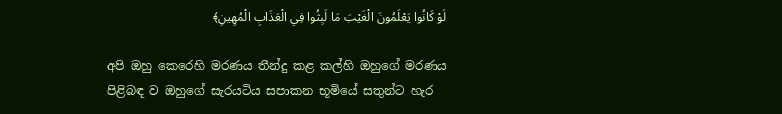لَوْ كَانُوا يَعْلَمُونَ الْغَيْبَ مَا لَبِثُوا فِي الْعَذَابِ الْمُهِينِ﴾

අපි ඔහු කෙරෙහි මරණය තීන්දු කළ කල්හි ඔහුගේ මරණය පිළිබඳ ව ඔහුගේ සැරයටිය සපාකන භූමියේ සතුන්ට හැර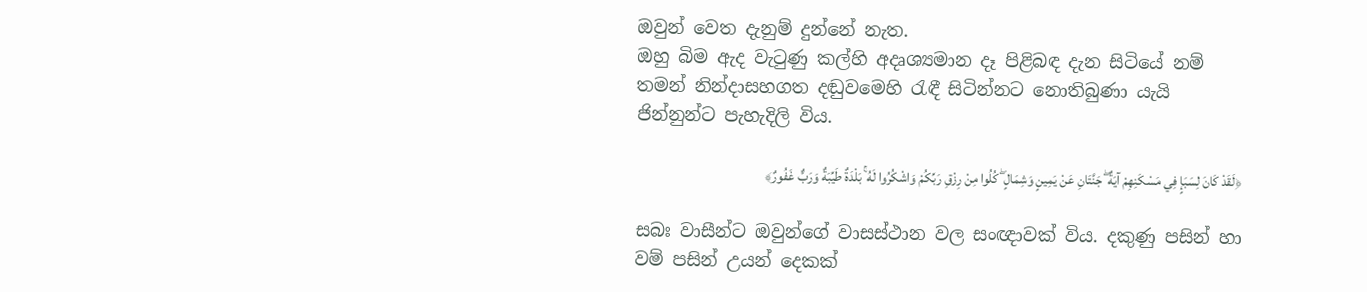ඔවුන් වෙත දැනුම් දුන්නේ නැත.
ඔහු බිම ඇද වැටුණු කල්හි අදෘශ්‍යමාන දෑ පිළිබඳ දැන සිටියේ නම් තමන් නින්දාසහගත දඬුවමෙහි රැඳී සිටින්නට නොතිබුණා යැයි ජින්නුන්ට පැහැදිලි විය.

﴿لَقَدْ كَانَ لِسَبَإٍ فِي مَسْكَنِهِمْ آيَةٌ ۖ جَنَّتَانِ عَنْ يَمِينٍ وَشِمَالٍ ۖ كُلُوا مِنْ رِزْقِ رَبِّكُمْ وَاشْكُرُوا لَهُ ۚ بَلْدَةٌ طَيِّبَةٌ وَرَبٌّ غَفُورٌ﴾

සබඃ වාසීන්ට ඔවුන්ගේ වාසස්ථාන වල සංඥාවක් විය. දකුණු පසින් හා වම් පසින් උයන් දෙකක්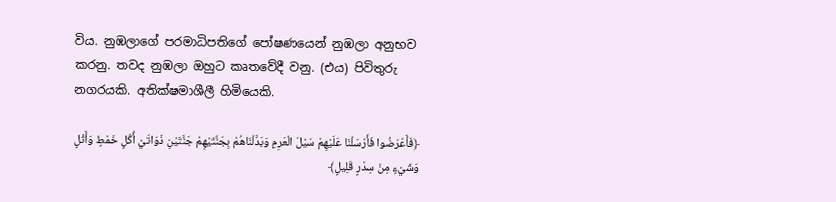විය. නුඹලාගේ පරමාධිපතිගේ පෝෂණයෙන් නුඹලා අනුභව කරනු. තවද නුඹලා ඔහුට කෘතවේදී වනු. (එය) පිවිතුරු නගරයකි. අතික්ෂමාශීලී හිමියෙකි.

﴿فَأَعْرَضُوا فَأَرْسَلْنَا عَلَيْهِمْ سَيْلَ الْعَرِمِ وَبَدَّلْنَاهُمْ بِجَنَّتَيْهِمْ جَنَّتَيْنِ ذَوَاتَيْ أُكُلٍ خَمْطٍ وَأَثْلٍ وَشَيْءٍ مِنْ سِدْرٍ قَلِيلٍ﴾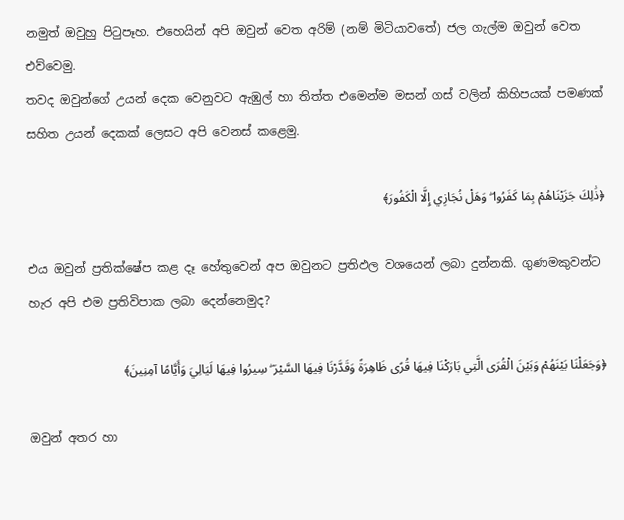නමුත් ඔවුහු පිටුපෑහ. එහෙයින් අපි ඔවුන් වෙත අරිම් (නම් මිටියාවතේ) ජල ගැල්ම ඔවුන් වෙත එව්වෙමු.
තවද ඔවුන්ගේ උයන් දෙක වෙනුවට ඇඹුල් හා තිත්ත එමෙන්ම මසන් ගස් වලින් කිහිපයක් පමණක් සහිත උයන් දෙකක් ලෙසට අපි වෙනස් කළෙමු.

﴿ذَٰلِكَ جَزَيْنَاهُمْ بِمَا كَفَرُوا ۖ وَهَلْ نُجَازِي إِلَّا الْكَفُورَ﴾

එය ඔවුන් ප්‍රතික්ෂේප කළ දෑ හේතුවෙන් අප ඔවුනට ප්‍රතිඵල වශයෙන් ලබා දුන්නකි. ගුණමකුවන්ට හැර අපි එම ප්‍රතිවිපාක ලබා දෙන්නෙමුද?

﴿وَجَعَلْنَا بَيْنَهُمْ وَبَيْنَ الْقُرَى الَّتِي بَارَكْنَا فِيهَا قُرًى ظَاهِرَةً وَقَدَّرْنَا فِيهَا السَّيْرَ ۖ سِيرُوا فِيهَا لَيَالِيَ وَأَيَّامًا آمِنِينَ﴾

ඔවුන් අතර හා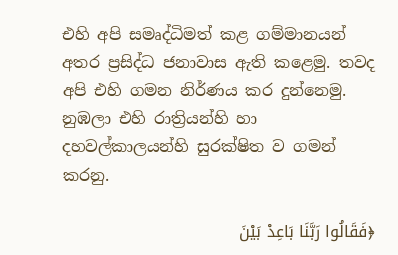එහි අපි සමෘද්ධිමත් කළ ගම්මානයන් අතර ප්‍රසිද්ධ ජනාවාස ඇති කළෙමු. තවද අපි එහි ගමන නිර්ණය කර දුන්නෙමු. නුඹලා එහි රාත්‍රියන්හි හා දහවල්කාලයන්හි සුරක්ෂිත ව ගමන් කරනු.

﴿فَقَالُوا رَبَّنَا بَاعِدْ بَيْنَ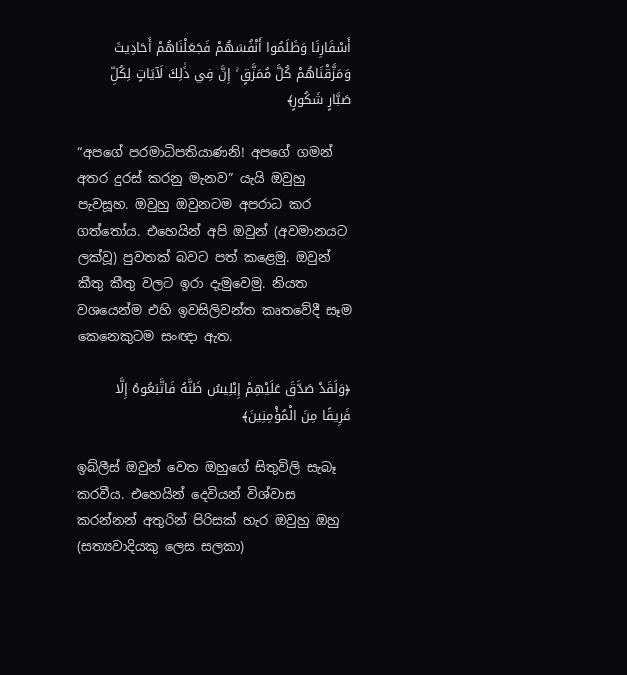أَسْفَارِنَا وَظَلَمُوا أَنْفُسَهُمْ فَجَعَلْنَاهُمْ أَحَادِيثَ وَمَزَّقْنَاهُمْ كُلَّ مُمَزَّقٍ ۚ إِنَّ فِي ذَٰلِكَ لَآيَاتٍ لِكُلِّ صَبَّارٍ شَكُورٍ﴾

“අපගේ පරමාධිපතියාණනි! අපගේ ගමන් අතර දුරස් කරනු මැනව” යැයි ඔවුහු පැවසූහ. ඔවුහු ඔවුනටම අපරාධ කර ගත්තෝය. එහෙයින් අපි ඔවුන් (අවමානයට ලක්වූ) පුවතක් බවට පත් කළෙමු. ඔවුන් කීතු කීතු වලට ඉරා දැමුවෙමු. නියත වශයෙන්ම එහි ඉවසිලිවන්ත කෘතවේදී සෑම කෙනෙකුටම සංඥා ඇත.

﴿وَلَقَدْ صَدَّقَ عَلَيْهِمْ إِبْلِيسُ ظَنَّهُ فَاتَّبَعُوهُ إِلَّا فَرِيقًا مِنَ الْمُؤْمِنِينَ﴾

ඉබ්ලීස් ඔවුන් වෙත ඔහුගේ සිතුවිලි සැබෑ කරවීය. එහෙයින් දෙවියන් විශ්වාස කරන්නන් අතුරින් පිරිසක් හැර ඔවුහු ඔහු (සත්‍යවාදියකු ලෙස සලකා)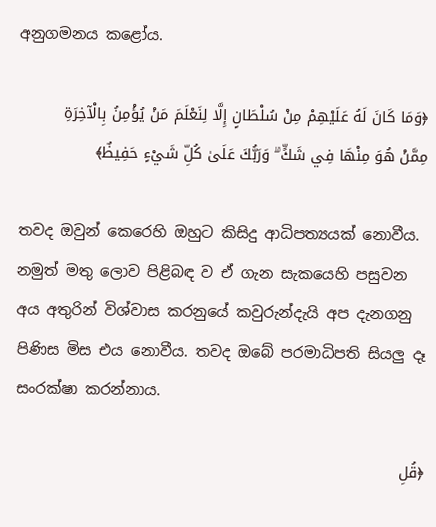අනුගමනය කළෝය.

﴿وَمَا كَانَ لَهُ عَلَيْهِمْ مِنْ سُلْطَانٍ إِلَّا لِنَعْلَمَ مَنْ يُؤْمِنُ بِالْآخِرَةِ مِمَّنْ هُوَ مِنْهَا فِي شَكٍّ ۗ وَرَبُّكَ عَلَىٰ كُلِّ شَيْءٍ حَفِيظٌ﴾

තවද ඔවුන් කෙරෙහි ඔහුට කිසිදු ආධිපත්‍යයක් නොවීය.
නමුත් මතු ලොව පිළිබඳ ව ඒ ගැන සැකයෙහි පසුවන අය අතුරින් විශ්වාස කරනුයේ කවුරුන්දැයි අප දැනගනු පිණිස මිස එය නොවීය. තවද ඔබේ පරමාධිපති සියලු දෑ සංරක්ෂා කරන්නාය.

﴿قُلِ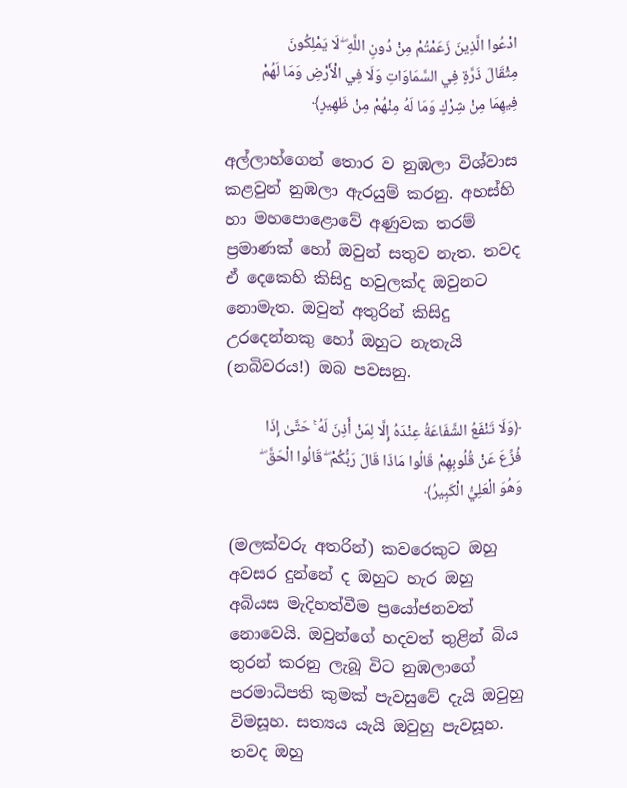ادْعُوا الَّذِينَ زَعَمْتُمْ مِنْ دُونِ اللَّهِ ۖ لَا يَمْلِكُونَ مِثْقَالَ ذَرَّةٍ فِي السَّمَاوَاتِ وَلَا فِي الْأَرْضِ وَمَا لَهُمْ فِيهِمَا مِنْ شِرْكٍ وَمَا لَهُ مِنْهُمْ مِنْ ظَهِيرٍ﴾

අල්ලාහ්ගෙන් තොර ව නුඹලා විශ්වාස කළවුන් නුඹලා ඇරයුම් කරනු. අහස්හි හා මහපොළොවේ අණුවක තරම් ප්‍රමාණක් හෝ ඔවුන් සතුව නැත. තවද ඒ දෙකෙහි කිසිදු හවුලක්ද ඔවුනට නොමැත. ඔවුන් අතුරින් කිසිදු උරදෙන්නකු හෝ ඔහුට නැතැයි (නබිවරය!) ඔබ පවසනු.

﴿وَلَا تَنْفَعُ الشَّفَاعَةُ عِنْدَهُ إِلَّا لِمَنْ أَذِنَ لَهُ ۚ حَتَّىٰ إِذَا فُزِّعَ عَنْ قُلُوبِهِمْ قَالُوا مَاذَا قَالَ رَبُّكُمْ ۖ قَالُوا الْحَقَّ ۖ وَهُوَ الْعَلِيُّ الْكَبِيرُ﴾

(මලක්වරු අතරින්) කවරෙකුට ඔහු අවසර දුන්නේ ද ඔහුට හැර ඔහු අබියස මැදිහත්වීම ප්‍රයෝජනවත් නොවෙයි. ඔවුන්ගේ හදවත් තුළින් බිය තුරන් කරනු ලැබූ විට නුඹලාගේ පරමාධිපති කුමක් පැවසුවේ දැයි ඔවුහු විමසූහ. සත්‍යය යැයි ඔවුහු පැවසූහ. තවද ඔහු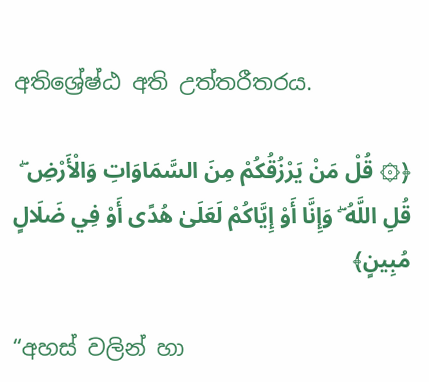අතිශ්‍රේෂ්ඨ අති උත්තරීතරය.

﴿۞ قُلْ مَنْ يَرْزُقُكُمْ مِنَ السَّمَاوَاتِ وَالْأَرْضِ ۖ قُلِ اللَّهُ ۖ وَإِنَّا أَوْ إِيَّاكُمْ لَعَلَىٰ هُدًى أَوْ فِي ضَلَالٍ مُبِينٍ﴾

“අහස් වලින් හා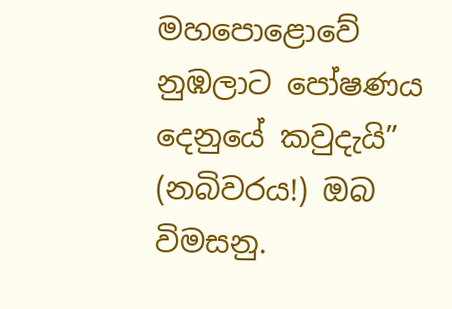මහපොළොවේ නුඹලාට පෝෂණය දෙනුයේ කවුදැයි” (නබිවරය!) ඔබ විමසනු.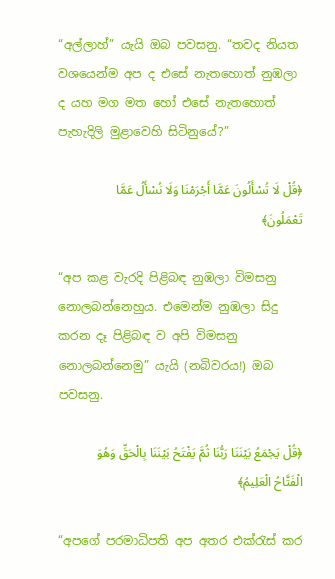“අල්ලාහ්” යැයි ඔබ පවසනු. “තවද නියත වශයෙන්ම අප ද එසේ නැතහොත් නුඹලා ද යහ මග මත හෝ එසේ නැතහොත් පැහැදිලි මුළාවෙහි සිටිනුයේ?”

﴿قُلْ لَا تُسْأَلُونَ عَمَّا أَجْرَمْنَا وَلَا نُسْأَلُ عَمَّا تَعْمَلُونَ﴾

“අප කළ වැරදි පිළිබඳ නුඹලා විමසනු නොලබන්නෙහුය. එමෙන්ම නුඹලා සිදු කරන දෑ පිළිබඳ ව අපි විමසනු නොලබන්නෙමු” යැයි (නබිවරය!) ඔබ පවසනු.

﴿قُلْ يَجْمَعُ بَيْنَنَا رَبُّنَا ثُمَّ يَفْتَحُ بَيْنَنَا بِالْحَقِّ وَهُوَ الْفَتَّاحُ الْعَلِيمُ﴾

“අපගේ පරමාධිපති අප අතර එක්රැස් කර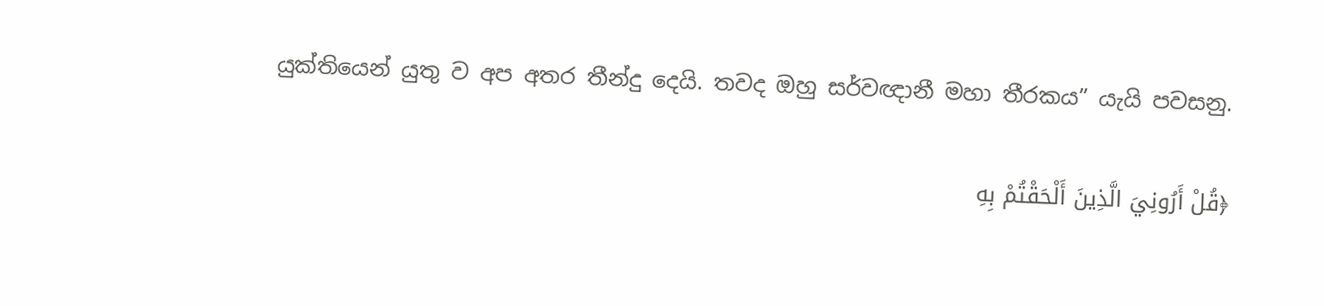යුක්තියෙන් යුතු ව අප අතර තීන්දු දෙයි. තවද ඔහු සර්වඥානී මහා තීරකය” යැයි පවසනු.

﴿قُلْ أَرُونِيَ الَّذِينَ أَلْحَقْتُمْ بِهِ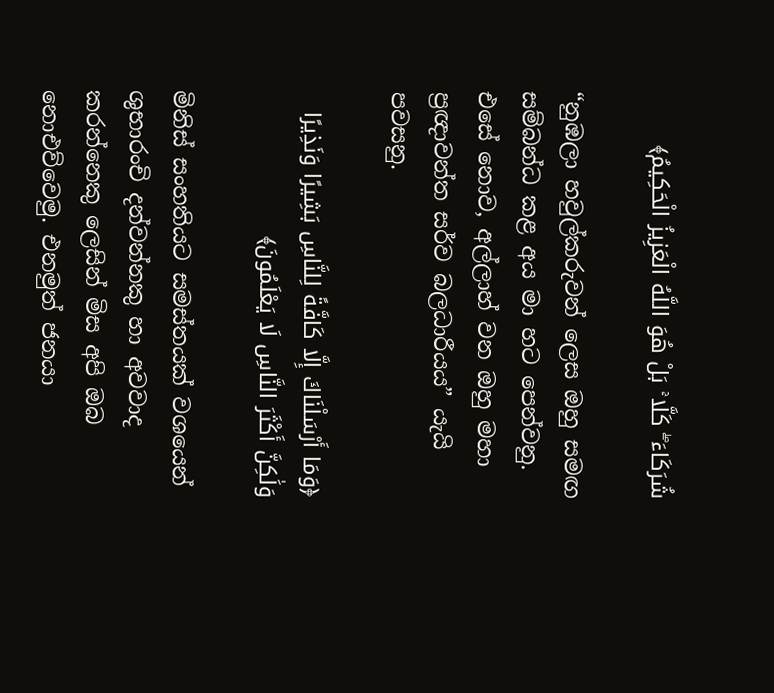شُرَكَاءَ ۖ كَلَّا ۚ بَلْ هُوَ اللَّهُ الْعَزِيزُ الْحَكِيمُ﴾

“නුඹලා හවුල්කරුවන් ලෙස ඔහු සමඟ සම්බන්ධ කළ අය මා හට පෙන්වනු. එසේ නොව, අල්ලාහ් වන ඔහු මහා ප්‍රඥාවන්ත සර්ව බලධාරීයය” යැයි පවසනු.

﴿وَمَا أَرْسَلْنَاكَ إِلَّا كَافَّةً لِلنَّاسِ بَشِيرًا وَنَذِيرًا وَلَٰكِنَّ أَكْثَرَ النَّاسِ لَا يَعْلَمُونَ﴾

මිනිස් සංහතියට සමස්තයක් වශයෙන් ශුභාරංචි දන්වන්නකු හා අවවාද කරන්නෙකු ලෙසින් මිස අපි ඔබ නොඑව්වෙමු. එනමුත් ජනයා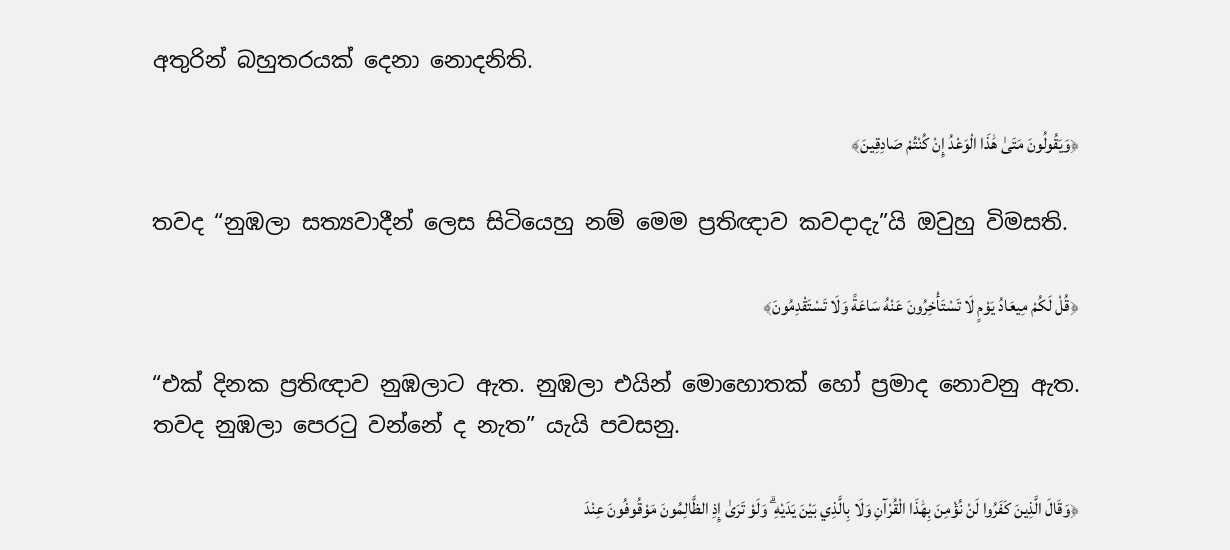අතුරින් බහුතරයක් දෙනා නොදනිති.

﴿وَيَقُولُونَ مَتَىٰ هَٰذَا الْوَعْدُ إِنْ كُنْتُمْ صَادِقِينَ﴾

තවද “නුඹලා සත්‍යවාදීන් ලෙස සිටියෙහු නම් මෙම ප්‍රතිඥාව කවදාදැ”යි ඔවුහු විමසති.

﴿قُلْ لَكُمْ مِيعَادُ يَوْمٍ لَا تَسْتَأْخِرُونَ عَنْهُ سَاعَةً وَلَا تَسْتَقْدِمُونَ﴾

“එක් දිනක ප්‍රතිඥාව නුඹලාට ඇත. නුඹලා එයින් මොහොතක් හෝ ප්‍රමාද නොවනු ඇත. තවද නුඹලා පෙරටු වන්නේ ද නැත” යැයි පවසනු.

﴿وَقَالَ الَّذِينَ كَفَرُوا لَنْ نُؤْمِنَ بِهَٰذَا الْقُرْآنِ وَلَا بِالَّذِي بَيْنَ يَدَيْهِ ۗ وَلَوْ تَرَىٰ إِذِ الظَّالِمُونَ مَوْقُوفُونَ عِنْدَ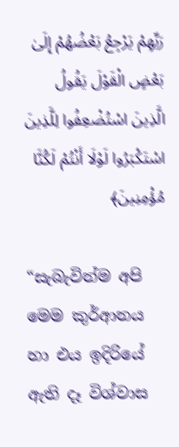رَبِّهِمْ يَرْجِعُ بَعْضُهُمْ إِلَىٰ بَعْضٍ الْقَوْلَ يَقُولُ الَّذِينَ اسْتُضْعِفُوا لِلَّذِينَ اسْتَكْبَرُوا لَوْلَا أَنْتُمْ لَكُنَّا مُؤْمِنِينَ﴾

“සැබැවින්ම අපි මෙම කුර්ආනය හා එය ඉදිරියේ ඇති දෑ විශ්වාස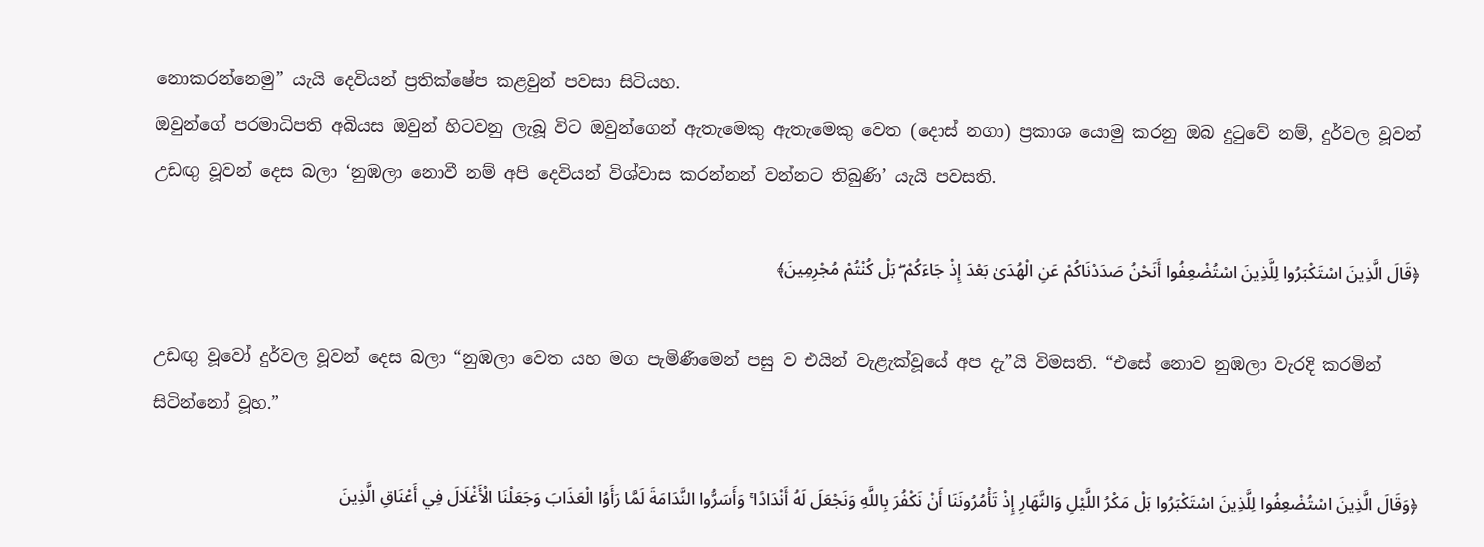නොකරන්නෙමු” යැයි දෙවියන් ප්‍රතික්ෂේප කළවුන් පවසා සිටියහ.
ඔවුන්ගේ පරමාධිපති අබියස ඔවුන් හිටවනු ලැබූ විට ඔවුන්ගෙන් ඇතැමෙකු ඇතැමෙකු වෙත (දොස් නගා) ප්‍රකාශ යොමු කරනු ඔබ දුටුවේ නම්, දුර්වල වූවන් උඩඟු වූවන් දෙස බලා ‘නුඹලා නොවී නම් අපි දෙවියන් විශ්වාස කරන්නන් වන්නට තිබුණි’ යැයි පවසති.

﴿قَالَ الَّذِينَ اسْتَكْبَرُوا لِلَّذِينَ اسْتُضْعِفُوا أَنَحْنُ صَدَدْنَاكُمْ عَنِ الْهُدَىٰ بَعْدَ إِذْ جَاءَكُمْ ۖ بَلْ كُنْتُمْ مُجْرِمِينَ﴾

උඩඟු වූවෝ දුර්වල වූවන් දෙස බලා “නුඹලා වෙත යහ මග පැමිණීමෙන් පසු ව එයින් වැළැක්වූයේ අප දැ”යි විමසති. “එසේ නොව නුඹලා වැරදි කරමින් සිටින්නෝ වූහ.”

﴿وَقَالَ الَّذِينَ اسْتُضْعِفُوا لِلَّذِينَ اسْتَكْبَرُوا بَلْ مَكْرُ اللَّيْلِ وَالنَّهَارِ إِذْ تَأْمُرُونَنَا أَنْ نَكْفُرَ بِاللَّهِ وَنَجْعَلَ لَهُ أَنْدَادًا ۚ وَأَسَرُّوا النَّدَامَةَ لَمَّا رَأَوُا الْعَذَابَ وَجَعَلْنَا الْأَغْلَالَ فِي أَعْنَاقِ الَّذِينَ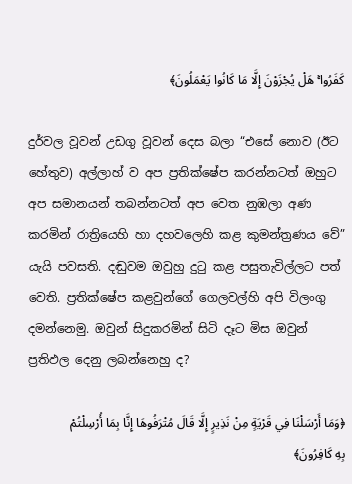كَفَرُوا ۚ هَلْ يُجْزَوْنَ إِلَّا مَا كَانُوا يَعْمَلُونَ﴾

දුර්වල වූවන් උඩගු වූවන් දෙස බලා “එසේ නොව (ඊට හේතුව) අල්ලාහ් ව අප ප්‍රතික්ෂේප කරන්නටත් ඔහුට අප සමානයන් තබන්නටත් අප වෙත නුඹලා අණ කරමින් රාත්‍රියෙහි හා දහවලෙහි කළ කුමන්ත්‍රණය වේ” යැයි පවසති. දඬුවම ඔවුහු දුටු කළ පසුතැවිල්ලට පත් වෙති. ප්‍රතික්ෂේප කළවුන්ගේ ගෙලවල්හි අපි විලංගු දමන්නෙමු. ඔවුන් සිදුකරමින් සිටි දෑට මිස ඔවුන් ප්‍රතිඵල දෙනු ලබන්නෙහු ද?

﴿وَمَا أَرْسَلْنَا فِي قَرْيَةٍ مِنْ نَذِيرٍ إِلَّا قَالَ مُتْرَفُوهَا إِنَّا بِمَا أُرْسِلْتُمْ بِهِ كَافِرُونَ﴾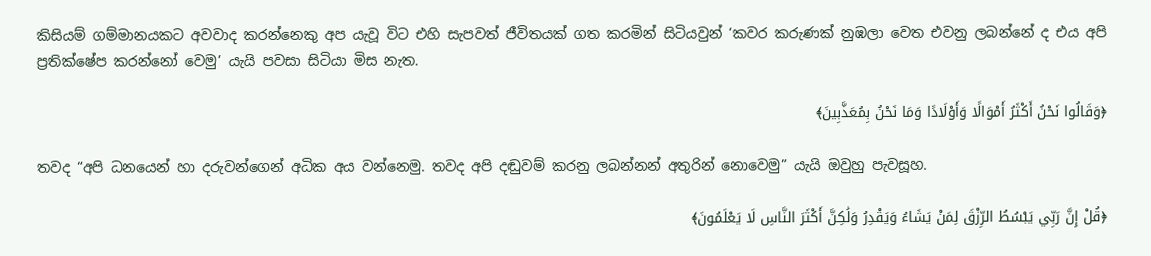කිසියම් ගම්මානයකට අවවාද කරන්නෙකු අප යැවූ විට එහි සැපවත් ජීවිතයක් ගත කරමින් සිටියවුන් ‘කවර කරුණක් නුඹලා වෙත එවනු ලබන්නේ ද එය අපි ප්‍රතික්ෂේප කරන්නෝ වෙමු’ යැයි පවසා සිටියා මිස නැත.

﴿وَقَالُوا نَحْنُ أَكْثَرُ أَمْوَالًا وَأَوْلَادًا وَمَا نَحْنُ بِمُعَذَّبِينَ﴾

තවද “අපි ධනයෙන් හා දරුවන්ගෙන් අධික අය වන්නෙමු. තවද අපි දඬුවම් කරනු ලබන්නන් අතුරින් නොවෙමු” යැයි ඔවුහු පැවසූහ.

﴿قُلْ إِنَّ رَبِّي يَبْسُطُ الرِّزْقَ لِمَنْ يَشَاءُ وَيَقْدِرُ وَلَٰكِنَّ أَكْثَرَ النَّاسِ لَا يَعْلَمُونَ﴾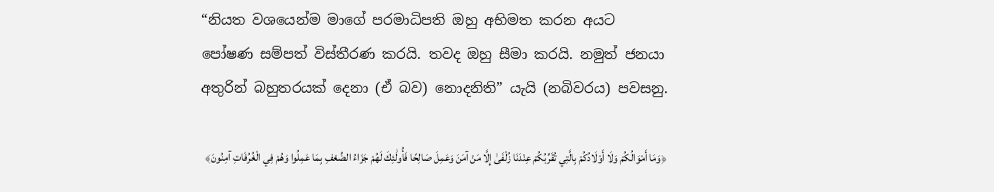“නියත වශයෙන්ම මාගේ පරමාධිපති ඔහු අභිමත කරන අයට පෝෂණ සම්පත් විස්තීරණ කරයි. තවද ඔහු සීමා කරයි. නමුත් ජනයා අතුරින් බහුතරයක් දෙනා (ඒ බව) නොදනිති” යැයි (නබිවරය) පවසනු.

﴿وَمَا أَمْوَالُكُمْ وَلَا أَوْلَادُكُمْ بِالَّتِي تُقَرِّبُكُمْ عِنْدَنَا زُلْفَىٰ إِلَّا مَنْ آمَنَ وَعَمِلَ صَالِحًا فَأُولَٰئِكَ لَهُمْ جَزَاءُ الضِّعْفِ بِمَا عَمِلُوا وَهُمْ فِي الْغُرُفَاتِ آمِنُونَ﴾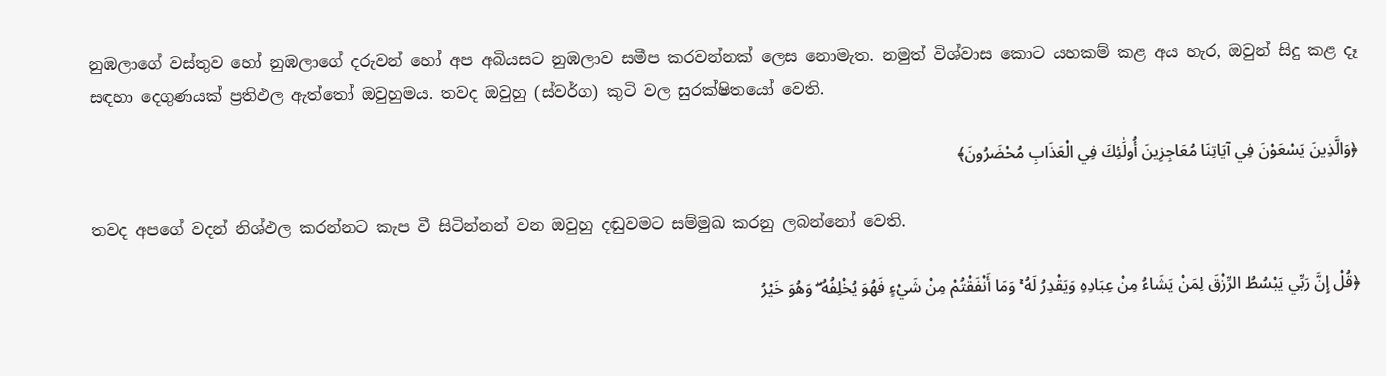නුඹලාගේ වස්තුව හෝ නුඹලාගේ දරුවන් හෝ අප අබියසට නුඹලාව සමීප කරවන්නක් ලෙස නොමැත. නමුත් විශ්වාස කොට යහකම් කළ අය හැර, ඔවුන් සිදු කළ දෑ සඳහා දෙගුණයක් ප්‍රතිඵල ඇත්තෝ ඔවුහුමය. තවද ඔවුහු (ස්වර්ග) කුටි වල සුරක්ෂිතයෝ වෙති.

﴿وَالَّذِينَ يَسْعَوْنَ فِي آيَاتِنَا مُعَاجِزِينَ أُولَٰئِكَ فِي الْعَذَابِ مُحْضَرُونَ﴾

තවද අපගේ වදන් නිශ්ඵල කරන්නට කැප වී සිටින්නන් වන ඔවුහු දඬුවමට සම්මුඛ කරනු ලබන්නෝ වෙති.

﴿قُلْ إِنَّ رَبِّي يَبْسُطُ الرِّزْقَ لِمَنْ يَشَاءُ مِنْ عِبَادِهِ وَيَقْدِرُ لَهُ ۚ وَمَا أَنْفَقْتُمْ مِنْ شَيْءٍ فَهُوَ يُخْلِفُهُ ۖ وَهُوَ خَيْرُ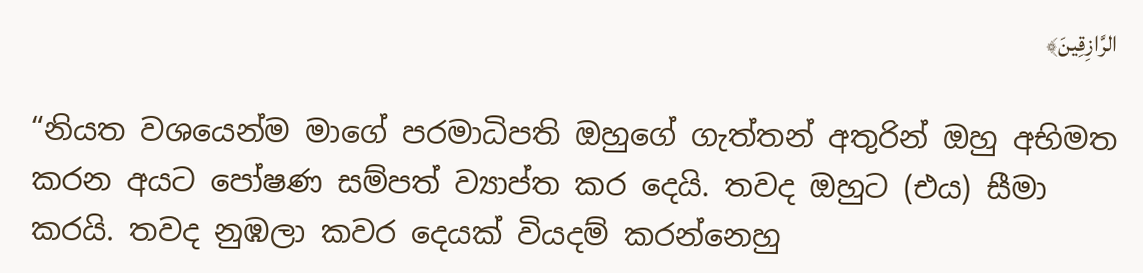الرَّازِقِينَ﴾

“නියත වශයෙන්ම මාගේ පරමාධිපති ඔහුගේ ගැත්තන් අතුරින් ඔහු අභිමත කරන අයට පෝෂණ සම්පත් ව්‍යාප්ත කර දෙයි. තවද ඔහුට (එය) සීමා කරයි. තවද නුඹලා කවර දෙයක් වියදම් කරන්නෙහු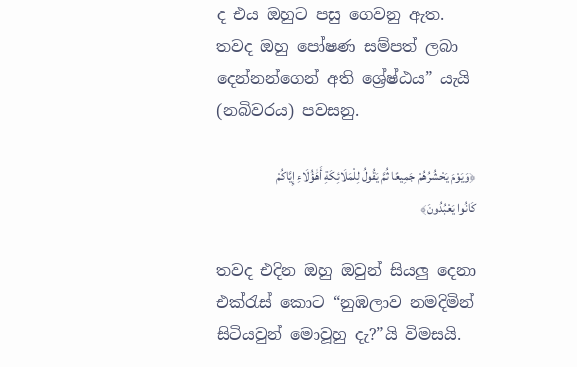ද එය ඔහුට පසු ගෙවනු ඇත. තවද ඔහු පෝෂණ සම්පත් ලබා දෙන්නන්ගෙන් අති ශ්‍රේෂ්ඨය” යැයි (නබිවරය) පවසනු.

﴿وَيَوْمَ يَحْشُرُهُمْ جَمِيعًا ثُمَّ يَقُولُ لِلْمَلَائِكَةِ أَهَٰؤُلَاءِ إِيَّاكُمْ كَانُوا يَعْبُدُونَ﴾

තවද එදින ඔහු ඔවුන් සියලු දෙනා එක්රැස් කොට “නුඹලාව නමදිමින් සිටියවුන් මොවූහු දැ?”යි විමසයි.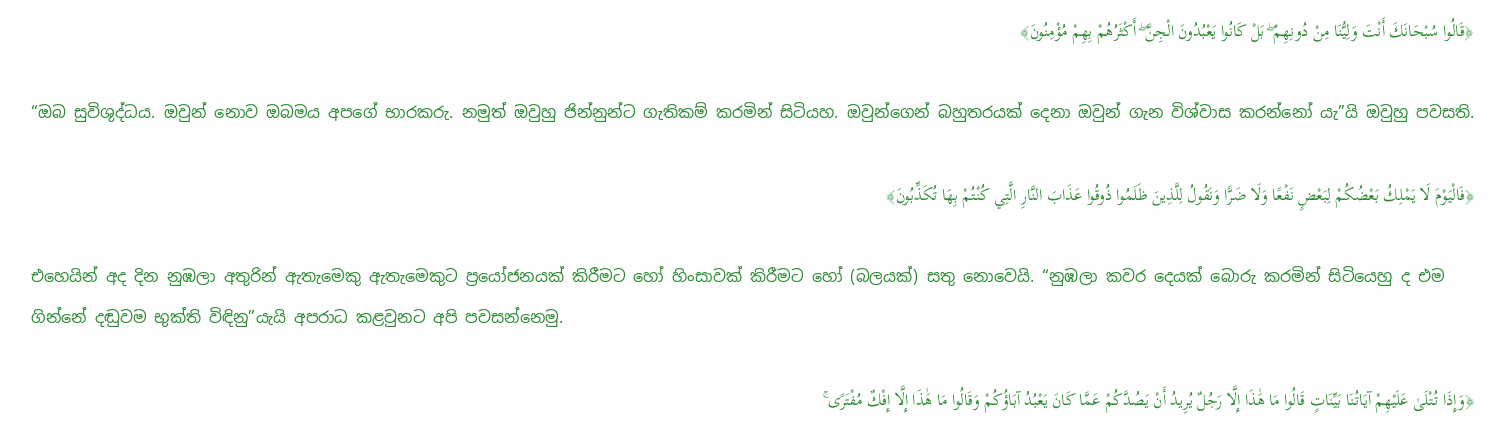﴿قَالُوا سُبْحَانَكَ أَنْتَ وَلِيُّنَا مِنْ دُونِهِمْ ۖ بَلْ كَانُوا يَعْبُدُونَ الْجِنَّ ۖ أَكْثَرُهُمْ بِهِمْ مُؤْمِنُونَ﴾

“ඔබ සුවිශුද්ධය. ඔවුන් නොව ඔබමය අපගේ භාරකරු. නමුත් ඔවුහු ජින්නුන්ට ගැතිකම් කරමින් සිටියහ. ඔවුන්ගෙන් බහුතරයක් දෙනා ඔවුන් ගැන විශ්වාස කරන්නෝ යැ”යි ඔවුහු පවසති.

﴿فَالْيَوْمَ لَا يَمْلِكُ بَعْضُكُمْ لِبَعْضٍ نَفْعًا وَلَا ضَرًّا وَنَقُولُ لِلَّذِينَ ظَلَمُوا ذُوقُوا عَذَابَ النَّارِ الَّتِي كُنْتُمْ بِهَا تُكَذِّبُونَ﴾

එහෙයින් අද දින නුඹලා අතුරින් ඇතැමෙකු ඇතැමෙකුට ප්‍රයෝජනයක් කිරීමට හෝ හිංසාවක් කිරීමට හෝ (බලයක්) සතු නොවෙයි. “නුඹලා කවර දෙයක් බොරු කරමින් සිටියෙහු ද එම ගින්නේ දඬුවම භුක්ති විඳිනු”යැයි අපරාධ කළවුනට අපි පවසන්නෙමු.

﴿وَإِذَا تُتْلَىٰ عَلَيْهِمْ آيَاتُنَا بَيِّنَاتٍ قَالُوا مَا هَٰذَا إِلَّا رَجُلٌ يُرِيدُ أَنْ يَصُدَّكُمْ عَمَّا كَانَ يَعْبُدُ آبَاؤُكُمْ وَقَالُوا مَا هَٰذَا إِلَّا إِفْكٌ مُفْتَرًى ۚ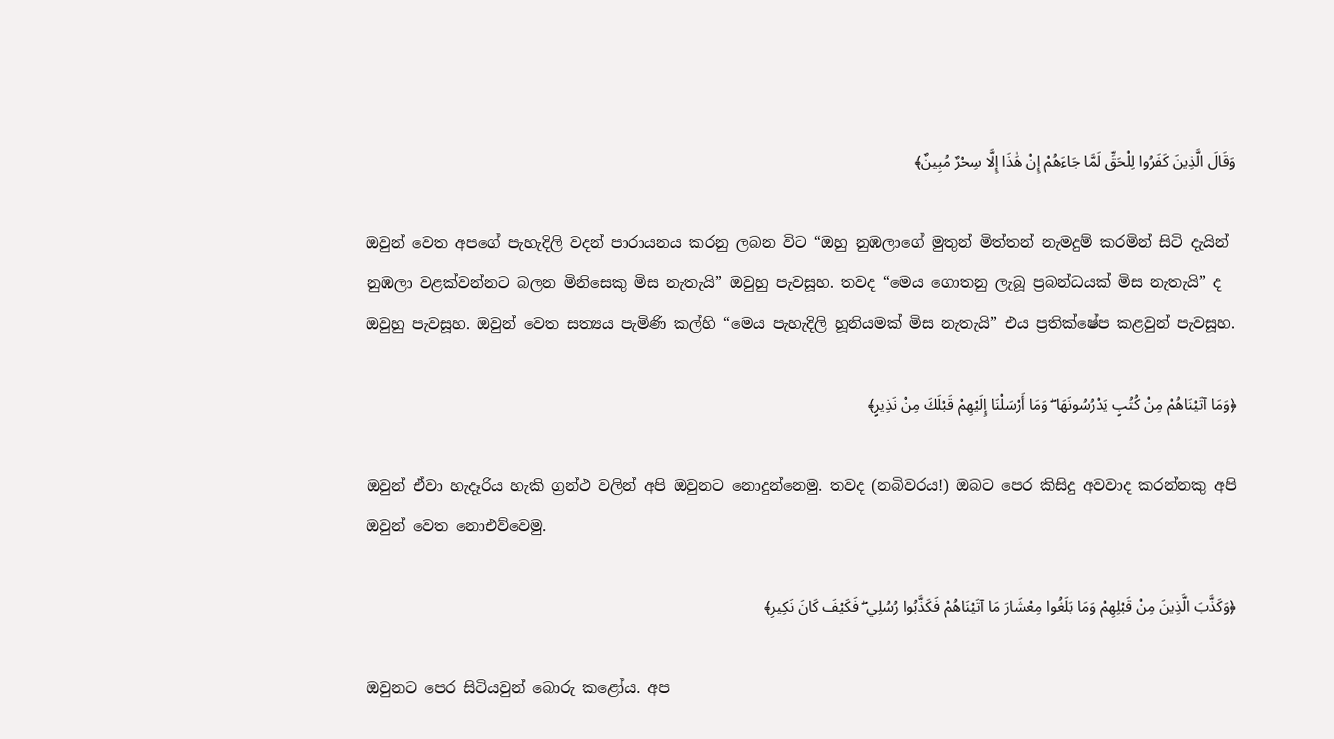وَقَالَ الَّذِينَ كَفَرُوا لِلْحَقِّ لَمَّا جَاءَهُمْ إِنْ هَٰذَا إِلَّا سِحْرٌ مُبِينٌ﴾

ඔවුන් වෙත අපගේ පැහැදිලි වදන් පාරායනය කරනු ලබන විට “ඔහු නුඹලාගේ මුතුන් මිත්තන් නැමදුම් කරමින් සිටි දැයින් නුඹලා වළක්වන්නට බලන මිනිසෙකු මිස නැතැයි” ඔවුහු පැවසූහ. තවද “මෙය ගොතනු ලැබූ ප්‍රබන්ධයක් මිස නැතැයි” ද ඔවුහු පැවසූහ. ඔවුන් වෙත සත්‍යය පැමිණි කල්හි “මෙය පැහැදිලි හූනියමක් මිස නැතැයි” එය ප්‍රතික්ෂේප කළවුන් පැවසූහ.

﴿وَمَا آتَيْنَاهُمْ مِنْ كُتُبٍ يَدْرُسُونَهَا ۖ وَمَا أَرْسَلْنَا إِلَيْهِمْ قَبْلَكَ مِنْ نَذِيرٍ﴾

ඔවුන් ඒවා හැදෑරිය හැකි ග්‍රන්ථ වලින් අපි ඔවුනට නොදුන්නෙමු. තවද (නබිවරය!) ඔබට පෙර කිසිදු අවවාද කරන්නකු අපි ඔවුන් වෙත නොඑව්වෙමු.

﴿وَكَذَّبَ الَّذِينَ مِنْ قَبْلِهِمْ وَمَا بَلَغُوا مِعْشَارَ مَا آتَيْنَاهُمْ فَكَذَّبُوا رُسُلِي ۖ فَكَيْفَ كَانَ نَكِيرِ﴾

ඔවුනට පෙර සිටියවුන් බොරු කළෝය. අප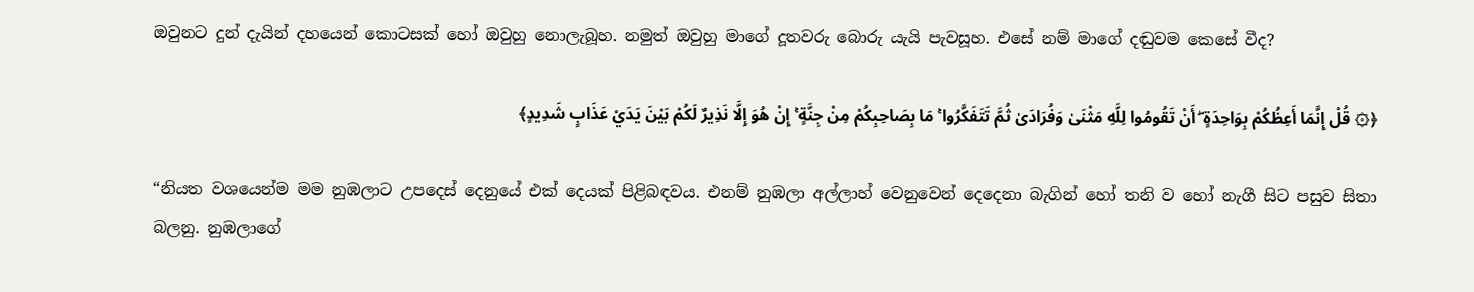ඔවුනට දුන් දැයින් දහයෙන් කොටසක් හෝ ඔවුහු නොලැබූහ. නමුත් ඔවුහු මාගේ දූතවරු බොරු යැයි පැවසූහ. එසේ නම් මාගේ දඬුවම කෙසේ වීද?

﴿۞ قُلْ إِنَّمَا أَعِظُكُمْ بِوَاحِدَةٍ ۖ أَنْ تَقُومُوا لِلَّهِ مَثْنَىٰ وَفُرَادَىٰ ثُمَّ تَتَفَكَّرُوا ۚ مَا بِصَاحِبِكُمْ مِنْ جِنَّةٍ ۚ إِنْ هُوَ إِلَّا نَذِيرٌ لَكُمْ بَيْنَ يَدَيْ عَذَابٍ شَدِيدٍ﴾

“නියත වශයෙන්ම මම නුඹලාට උපදෙස් දෙනුයේ එක් දෙයක් පිළිබඳවය. එනම් නුඹලා අල්ලාහ් වෙනුවෙන් දෙදෙනා බැගින් හෝ තනි ව හෝ නැගී සිට පසුව සිතා බලනු. නුඹලාගේ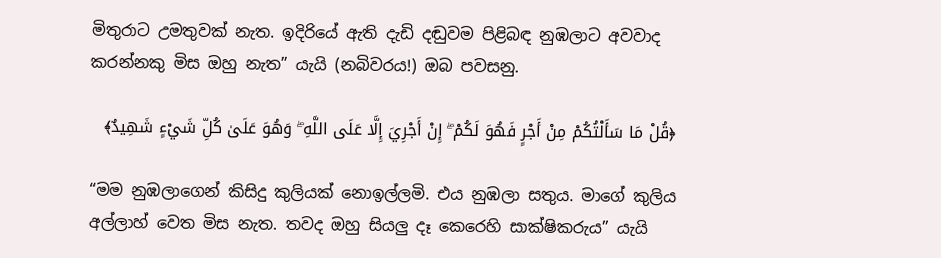මිතුරාට උමතුවක් නැත. ඉදිරියේ ඇති දැඩි දඬුවම පිළිබඳ නුඹලාට අවවාද කරන්නකු මිස ඔහු නැත” යැයි (නබිවරය!) ඔබ පවසනු.

﴿قُلْ مَا سَأَلْتُكُمْ مِنْ أَجْرٍ فَهُوَ لَكُمْ ۖ إِنْ أَجْرِيَ إِلَّا عَلَى اللَّهِ ۖ وَهُوَ عَلَىٰ كُلِّ شَيْءٍ شَهِيدٌ﴾

“මම නුඹලාගෙන් කිසිදු කුලියක් නොඉල්ලමි. එය නුඹලා සතුය. මාගේ කුලිය අල්ලාහ් වෙත මිස නැත. තවද ඔහු සියලු දෑ කෙරෙහි සාක්ෂිකරුය” යැයි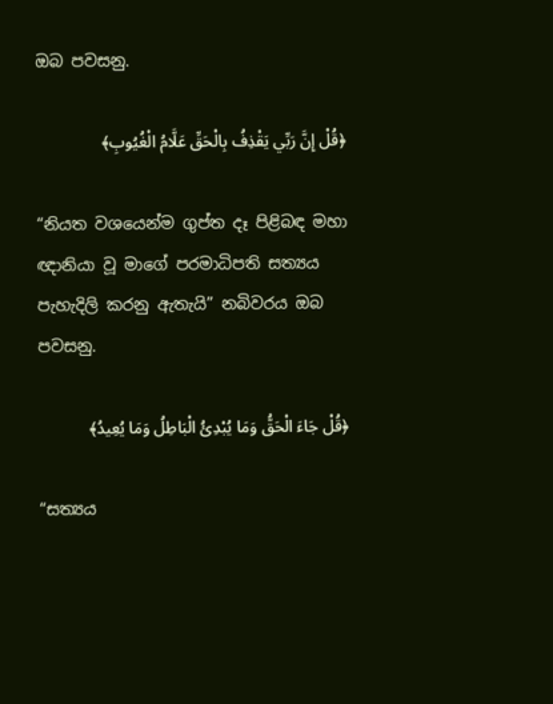ඔබ පවසනු.

﴿قُلْ إِنَّ رَبِّي يَقْذِفُ بِالْحَقِّ عَلَّامُ الْغُيُوبِ﴾

“නියත වශයෙන්ම ගුප්ත දෑ පිළිබඳ මහා ඥානියා වූ මාගේ පරමාධිපති සත්‍යය පැහැදිලි කරනු ඇතැයි” නබිවරය ඔබ පවසනු.

﴿قُلْ جَاءَ الْحَقُّ وَمَا يُبْدِئُ الْبَاطِلُ وَمَا يُعِيدُ﴾

“සත්‍යය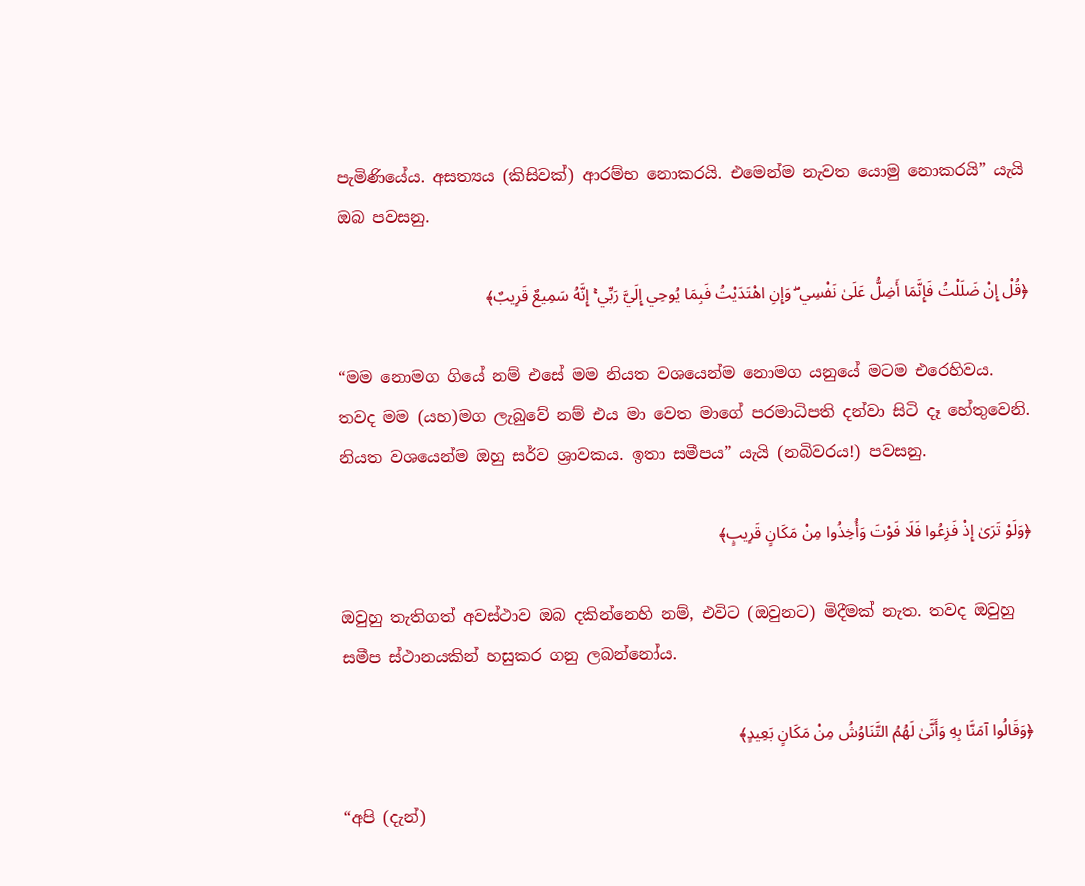පැමිණියේය. අසත්‍යය (කිසිවක්) ආරම්භ නොකරයි. එමෙන්ම නැවත යොමු නොකරයි” යැයි ඔබ පවසනු.

﴿قُلْ إِنْ ضَلَلْتُ فَإِنَّمَا أَضِلُّ عَلَىٰ نَفْسِي ۖ وَإِنِ اهْتَدَيْتُ فَبِمَا يُوحِي إِلَيَّ رَبِّي ۚ إِنَّهُ سَمِيعٌ قَرِيبٌ﴾

“මම නොමග ගියේ නම් එසේ මම නියත වශයෙන්ම නොමග යනුයේ මටම එරෙහිවය. තවද මම (යහ)මග ලැබුවේ නම් එය මා වෙත මාගේ පරමාධිපති දන්වා සිටි දෑ හේතුවෙනි. නියත වශයෙන්ම ඔහු සර්ව ශ්‍රාවකය. ඉතා සමීපය” යැයි (නබිවරය!) පවසනු.

﴿وَلَوْ تَرَىٰ إِذْ فَزِعُوا فَلَا فَوْتَ وَأُخِذُوا مِنْ مَكَانٍ قَرِيبٍ﴾

ඔවුහු තැතිගත් අවස්ථාව ඔබ දකින්නෙහි නම්, එවිට (ඔවුනට) මිදීමක් නැත. තවද ඔවුහු සමීප ස්ථානයකින් හසුකර ගනු ලබන්නෝය.

﴿وَقَالُوا آمَنَّا بِهِ وَأَنَّىٰ لَهُمُ التَّنَاوُشُ مِنْ مَكَانٍ بَعِيدٍ﴾

“අපි (දැන්)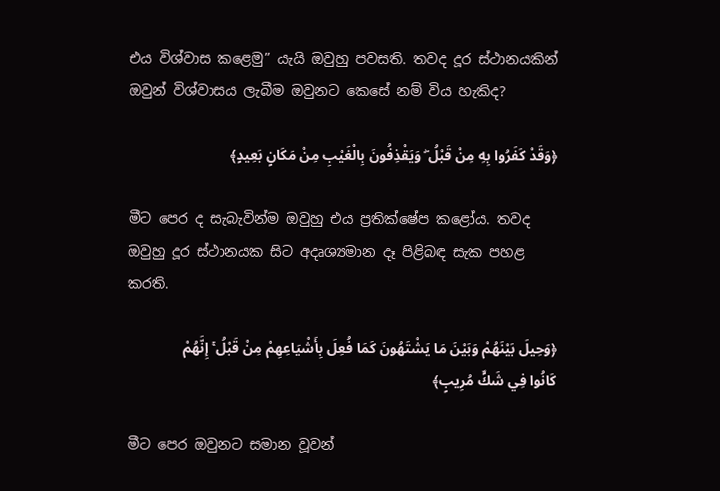එය විශ්වාස කළෙමු” යැයි ඔවුහු පවසති. තවද දූර ස්ථානයකින් ඔවුන් විශ්වාසය ලැබීම ඔවුනට කෙසේ නම් විය හැකිද?

﴿وَقَدْ كَفَرُوا بِهِ مِنْ قَبْلُ ۖ وَيَقْذِفُونَ بِالْغَيْبِ مِنْ مَكَانٍ بَعِيدٍ﴾

මීට පෙර ද සැබැවින්ම ඔවුහු එය ප්‍රතික්ෂේප කළෝය. තවද ඔවුහු දූර ස්ථානයක සිට අදෘශ්‍යමාන දෑ පිළිබඳ සැක පහළ කරති.

﴿وَحِيلَ بَيْنَهُمْ وَبَيْنَ مَا يَشْتَهُونَ كَمَا فُعِلَ بِأَشْيَاعِهِمْ مِنْ قَبْلُ ۚ إِنَّهُمْ كَانُوا فِي شَكٍّ مُرِيبٍ﴾

මීට පෙර ඔවුනට සමාන වූවන්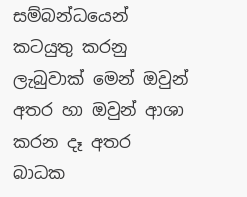සම්බන්ධයෙන් කටයුතු කරනු ලැබුවාක් මෙන් ඔවුන් අතර හා ඔවුන් ආශා කරන දෑ අතර බාධක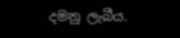දමනු ලැබීය.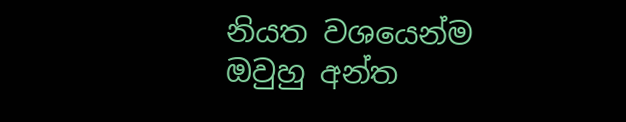නියත වශයෙන්ම ඔවුහු අන්ත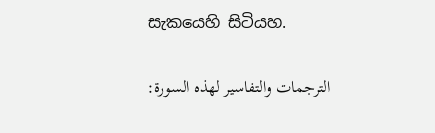සැකයෙහි සිටියහ.

الترجمات والتفاسير لهذه السورة: